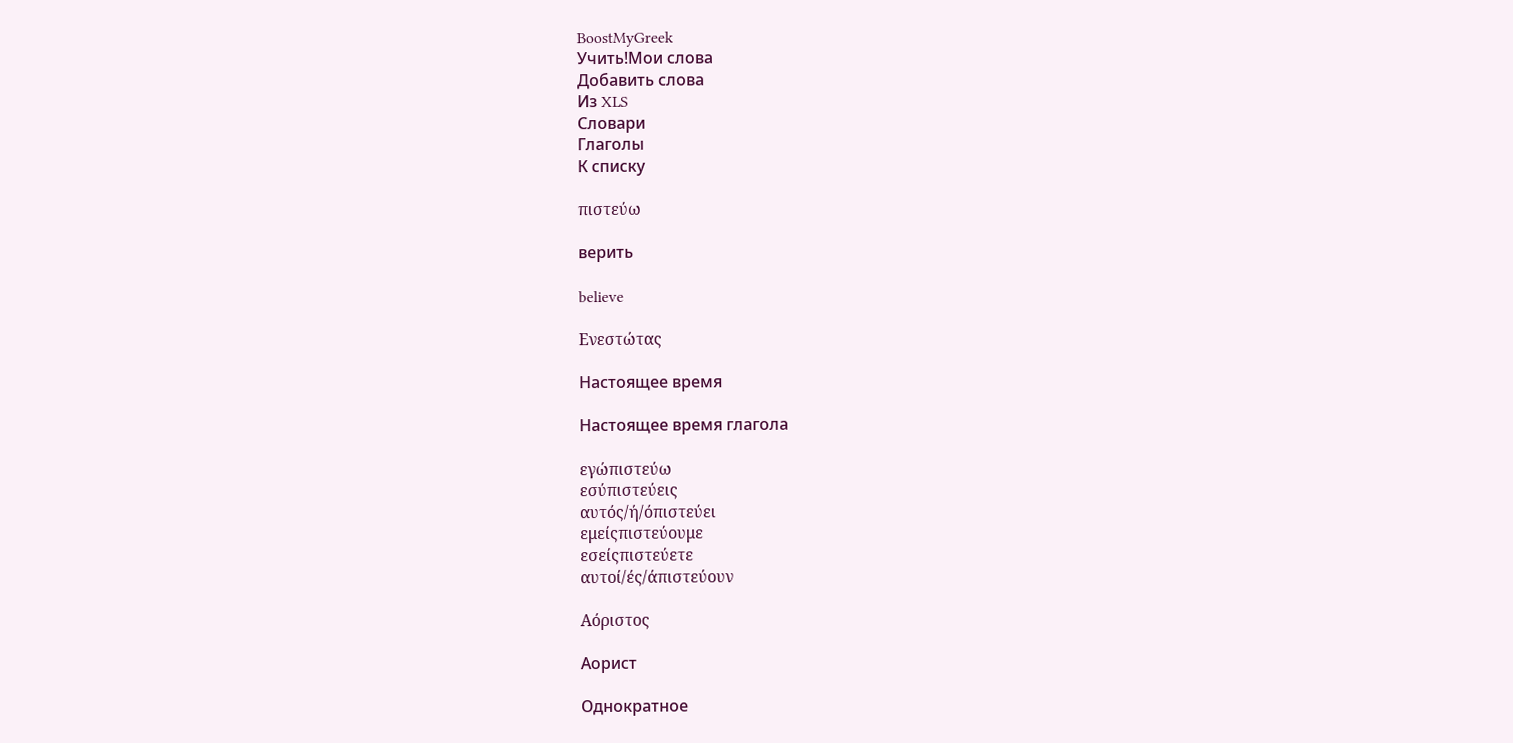BoostMyGreek
Учить!Мои слова
Добавить слова
Из XLS
Словари
Глаголы
К списку

πιστεύω

верить

believe

Ενεστώτας

Настоящее время

Настоящее время глагола

εγώπιστεύω
εσύπιστεύεις
αυτός/ή/όπιστεύει
εμείςπιστεύουμε
εσείςπιστεύετε
αυτοί/ές/άπιστεύουν

Αόριστος

Аорист

Однократное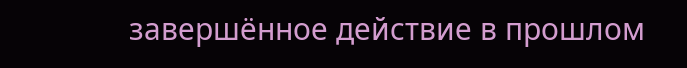завершённое действие в прошлом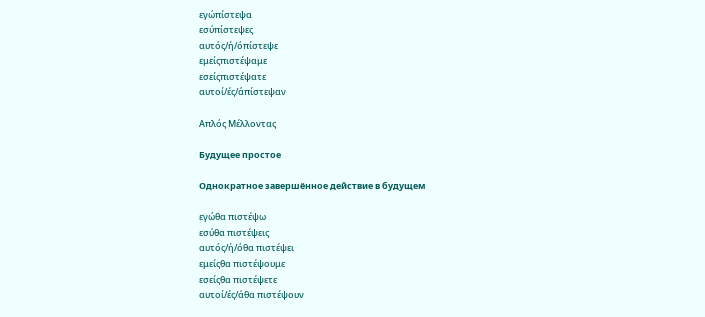εγώπίστεψα
εσύπίστεψες
αυτός/ή/όπίστεψε
εμείςπιστέψαμε
εσείςπιστέψατε
αυτοί/ές/άπίστεψαν

Απλός Μέλλοντας

Будущее простое

Однократное завершённое действие в будущем

εγώθα πιστέψω
εσύθα πιστέψεις
αυτός/ή/όθα πιστέψει
εμείςθα πιστέψουμε
εσείςθα πιστέψετε
αυτοί/ές/άθα πιστέψουν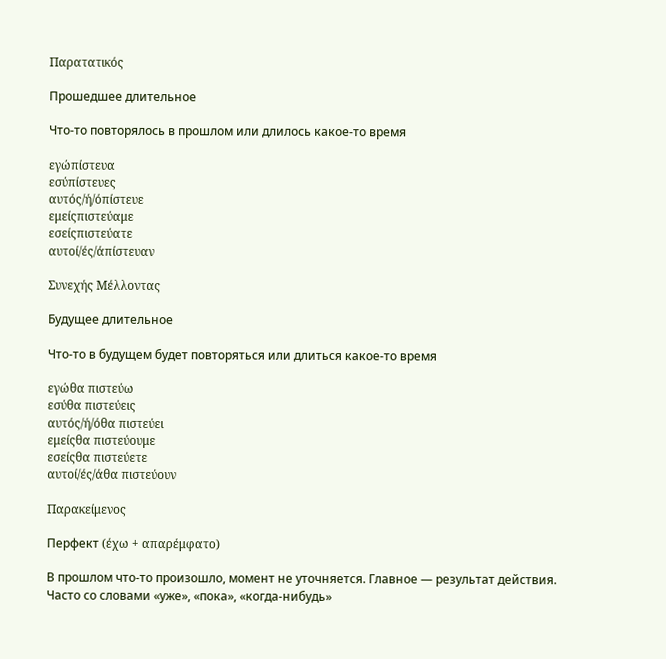Παρατατικός

Прошедшее длительное

Что-то повторялось в прошлом или длилось какое-то время

εγώπίστευα
εσύπίστευες
αυτός/ή/όπίστευε
εμείςπιστεύαμε
εσείςπιστεύατε
αυτοί/ές/άπίστευαν

Συνεχής Μέλλοντας

Будущее длительное

Что-то в будущем будет повторяться или длиться какое-то время

εγώθα πιστεύω
εσύθα πιστεύεις
αυτός/ή/όθα πιστεύει
εμείςθα πιστεύουμε
εσείςθα πιστεύετε
αυτοί/ές/άθα πιστεύουν

Παρακείμενος

Перфект (έχω + απαρέμφατο)

В прошлом что-то произошло, момент не уточняется. Главное — результат действия. Часто со словами «уже», «пока», «когда-нибудь»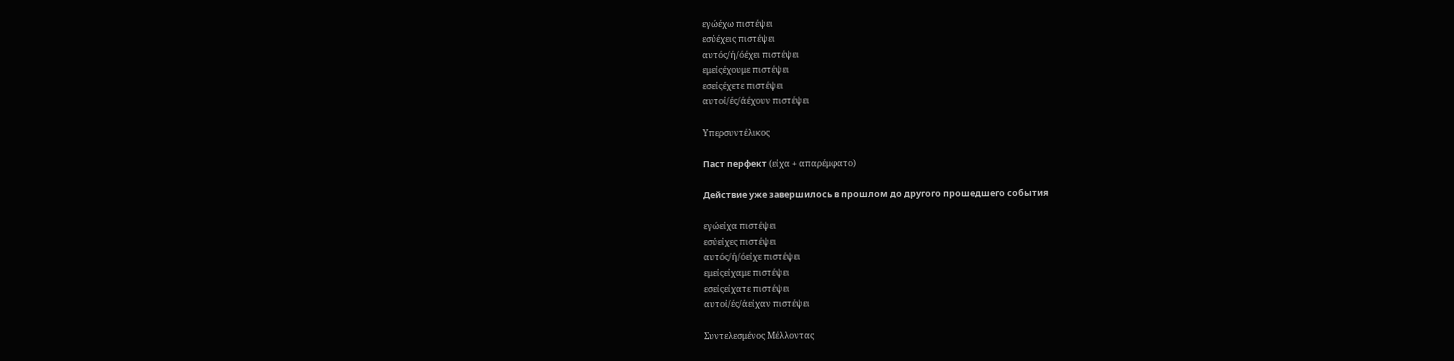εγώέχω πιστέψει
εσύέχεις πιστέψει
αυτός/ή/όέχει πιστέψει
εμείςέχουμε πιστέψει
εσείςέχετε πιστέψει
αυτοί/ές/άέχουν πιστέψει

Υπερσυντέλικος

Паст перфект (είχα + απαρέμφατο)

Действие уже завершилось в прошлом до другого прошедшего события

εγώείχα πιστέψει
εσύείχες πιστέψει
αυτός/ή/όείχε πιστέψει
εμείςείχαμε πιστέψει
εσείςείχατε πιστέψει
αυτοί/ές/άείχαν πιστέψει

Συντελεσμένος Μέλλοντας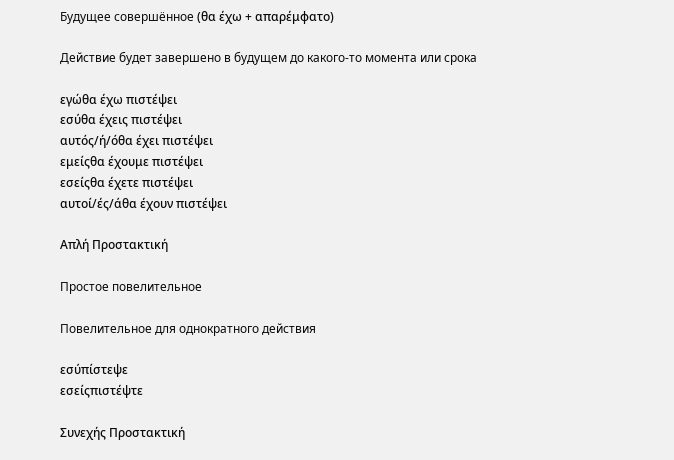Будущее совершённое (θα έχω + απαρέμφατο)

Действие будет завершено в будущем до какого-то момента или срока

εγώθα έχω πιστέψει
εσύθα έχεις πιστέψει
αυτός/ή/όθα έχει πιστέψει
εμείςθα έχουμε πιστέψει
εσείςθα έχετε πιστέψει
αυτοί/ές/άθα έχουν πιστέψει

Απλή Προστακτική

Простое повелительное

Повелительное для однократного действия

εσύπίστεψε
εσείςπιστέψτε

Συνεχής Προστακτική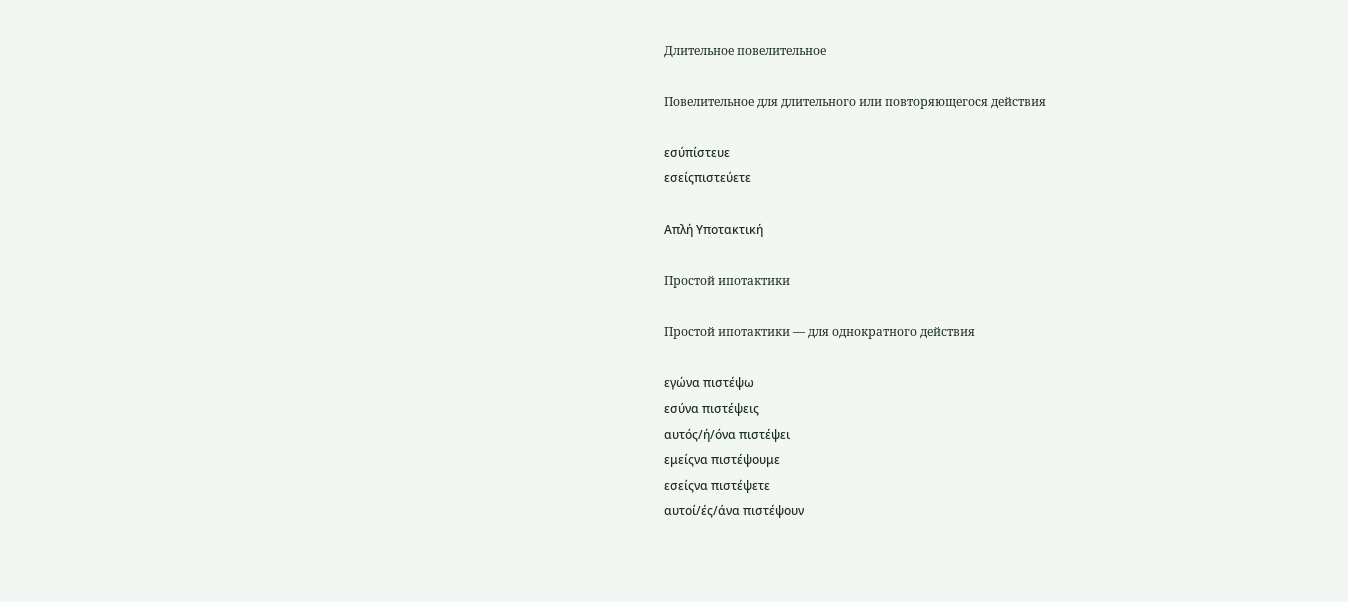Длительное повелительное

Повелительное для длительного или повторяющегося действия

εσύπίστευε
εσείςπιστεύετε

Απλή Υποτακτική

Простой ипотактики

Простой ипотактики — для однократного действия

εγώνα πιστέψω
εσύνα πιστέψεις
αυτός/ή/όνα πιστέψει
εμείςνα πιστέψουμε
εσείςνα πιστέψετε
αυτοί/ές/άνα πιστέψουν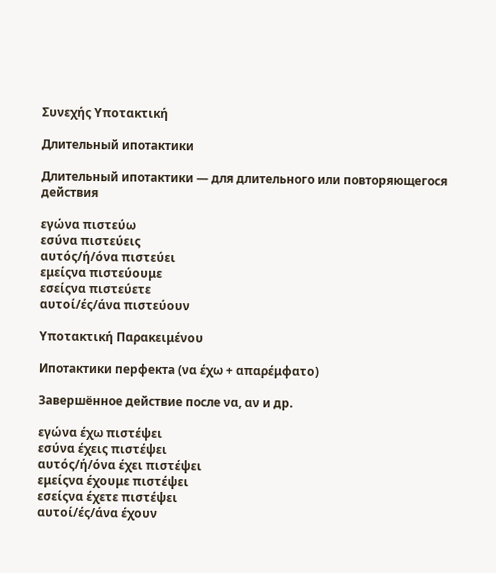Συνεχής Υποτακτική

Длительный ипотактики

Длительный ипотактики — для длительного или повторяющегося действия

εγώνα πιστεύω
εσύνα πιστεύεις
αυτός/ή/όνα πιστεύει
εμείςνα πιστεύουμε
εσείςνα πιστεύετε
αυτοί/ές/άνα πιστεύουν

Υποτακτική Παρακειμένου

Ипотактики перфекта (να έχω + απαρέμφατο)

Завершённое действие после να, αν и др.

εγώνα έχω πιστέψει
εσύνα έχεις πιστέψει
αυτός/ή/όνα έχει πιστέψει
εμείςνα έχουμε πιστέψει
εσείςνα έχετε πιστέψει
αυτοί/ές/άνα έχουν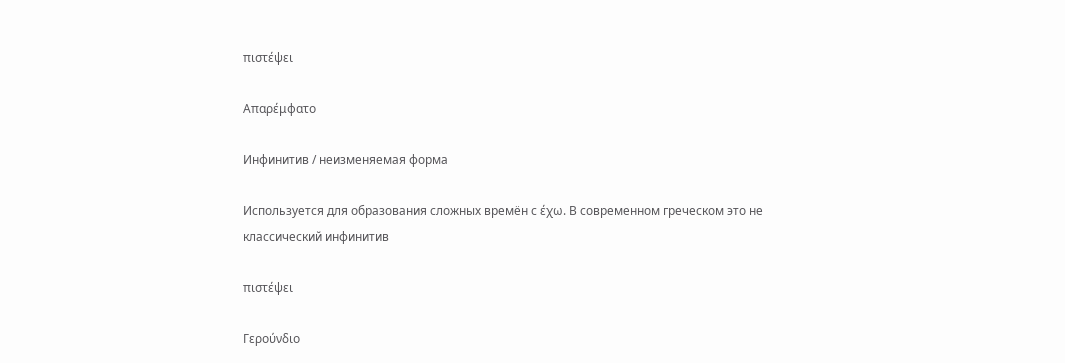πιστέψει

Απαρέμφατο

Инфинитив / неизменяемая форма

Используется для образования сложных времён с έχω. В современном греческом это не классический инфинитив

πιστέψει

Γερούνδιο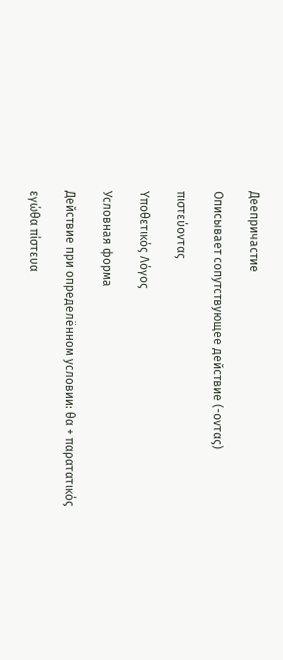Деепричастие

Описывает сопутствующее действие (-οντας)

πιστεύοντας

Υποθετικός Λόγος

Условная форма

Действие при определённом условии: θα + παρατατικός

εγώθα πίστευα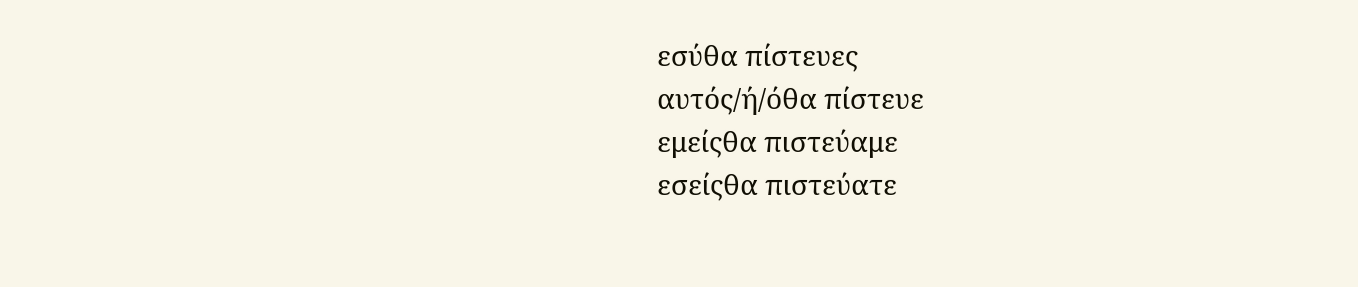εσύθα πίστευες
αυτός/ή/όθα πίστευε
εμείςθα πιστεύαμε
εσείςθα πιστεύατε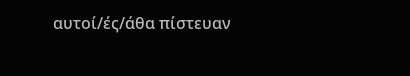αυτοί/ές/άθα πίστευαν